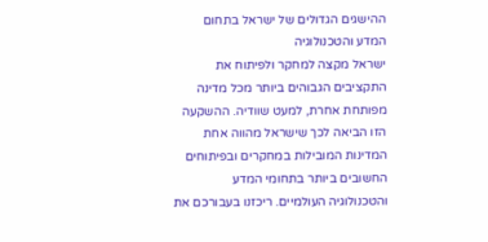ההישגים הגדולים של ישראל בתחום המדע והטכנולוגיה
ישראל מקצה למחקר ולפיתוח את התקציבים הגבוהים ביותר מכל מדינה מפותחת אחרת, למעט שוודיה. ההשקעה הזו הביאה לכך שישראל מהווה אחת המדינות המובילות במחקרים ובפיתוחים החשובים ביותר בתחומי המדע והטכנולוגיה העולמיים. ריכזנו בעבורכם את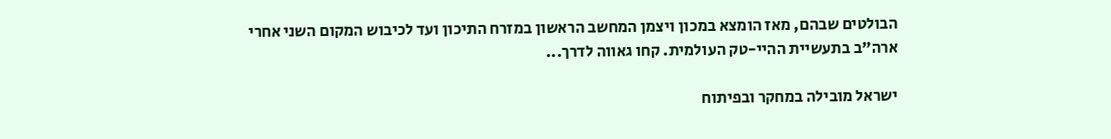הבולטים שבהם, מאז הומצא במכון ויצמן המחשב הראשון במזרח התיכון ועד לכיבוש המקום השני אחרי ארה"ב בתעשיית ההיי-טק העולמית. קחו גאווה לדרך...

ישראל מובילה במחקר ובפיתוח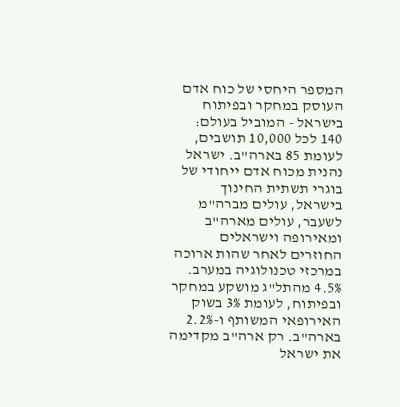המספר היחסי של כוח אדם העוסק במחקר ובפיתוח בישראל - המוביל בעולם: 140 לכל 10,000 תושבים, לעומת 85 בארה"ב. ישראל נהנית מכוח אדם ייחודי של בוגרי תשתית החינוך בישראל, עולים מברה"מ לשעבר, עולים מארה"ב ומאירופה וישראלים החוזרים לאחר שהות ארוכה במרכזי טכנולוגיה במערב. 4.5% מהתל"ג מושקע במחקר ובפיתוח, לעומת 3% בשוק האירופאי המשותף ו-2.2% בארה"ב. רק ארה"ב מקדימה את ישראל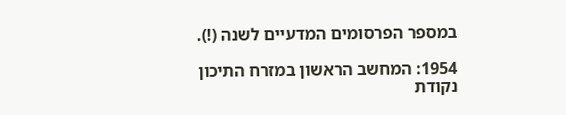במספר הפרסומים המדעיים לשנה (!).

1954: המחשב הראשון במזרח התיכון
נקודת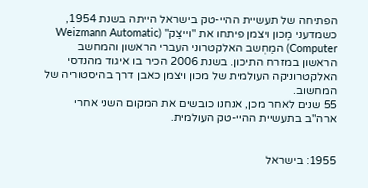הפתיחה של תעשיית ההיי-טק בישראל הייתה בשנת 1954, כשמדעני מֶכון ויצמן פיתחו את "וייצַק" (Weizmann Automatic Computer) המַחְשב האלקטרוני העברי הראשון והמחשב הראשון במזרח התיכון. בשנת 2006 הכיר בו איגוד מהנדסי האלקטרוניקה העולמית של מכון ויצמן כאבן דרך בהיסטוריה של המחשוב.
55 שנים לאחר מכן, אנחנו כובשים את המקום השני אחרי ארה"ב בתעשיית ההיי-טק העולמית.


1955: בישראל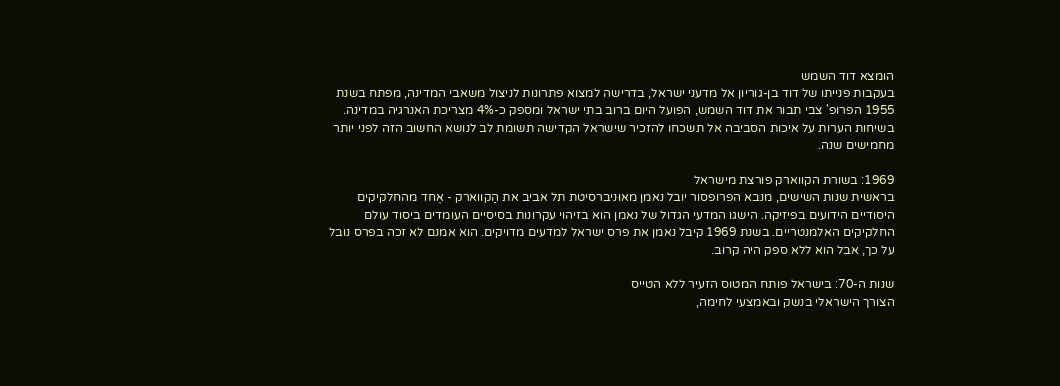הומצא דוד השמש
בעקבות פנייתו של דוד בן-גוריון אל מדעני ישראל, בדרישה למצוא פתרונות לניצול משאבי המדינה, מפתח בשנת 1955 הפרופ' צבי תבור את דוד השמש, הפועל היום ברוב בתי ישראל ומספק כ-4% מצריכת האנרגיה במדינה. בשיחות הערות על איכות הסביבה אל תשכחו להזכיר שישראל הקדישה תשומת לב לנושא החשוב הזה לפני יותר מחמישים שנה.

1969: בשורת הקווארק פורצת מישראל
בראשית שנות השישים, מנבא הפרופסור יובל נאמן מאוּניברסיטת תל אביב את הַקווארק - אֶחד מהחלקיקים היסודיים הידועים בפיזיקה. הישגו המדעי הגדול של נאמן הוא בזיהוי עקרונות בסיסיים העומדים ביסוד עולם החלקיקים האלמנטריים. בשנת 1969 קיבל נאמן את פרס ישראל למדעים מדויקים. הוא אמנם לא זכה בפרס נובל על כך, אבל הוא ללא ספק היה קרוב.

שנות ה-70: בישראל פותח המטוס הזעיר ללא הטייס
הצורך הישראלי בנשק ובאמצעי לחימה,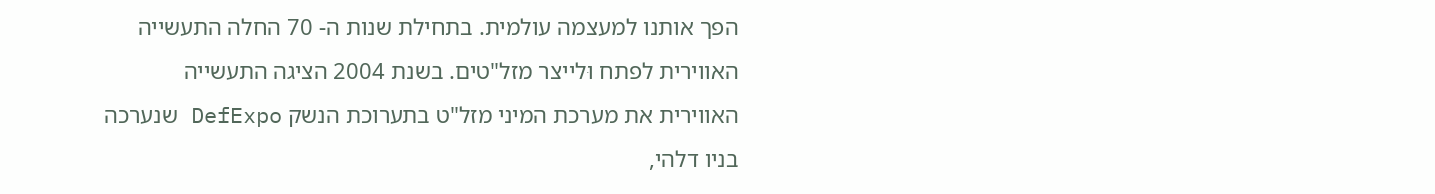הפך אותנו למעצמה עולמית. בתחילת שנות ה- 70 החלה התעשייה האווירית לפתח וּלייצר מזל"טים. בשנת 2004 הציגה התעשייה האווירית את מערכת המיני מזל"ט בתערוכת הנשק DefExpo שנערכה בניו דלהי,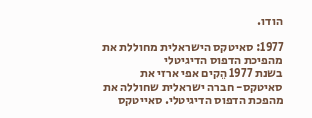הודו.

1977: סאיטקס הישראלית מחוללת את מהפיכת הדפוס הדיגיטלי
בשנת 1977 הֵקים אפי ארזי את סאיטקס- חברה ישראלית שחוללה את מהפכת הדפוס הדיגיטלי. סאייטקס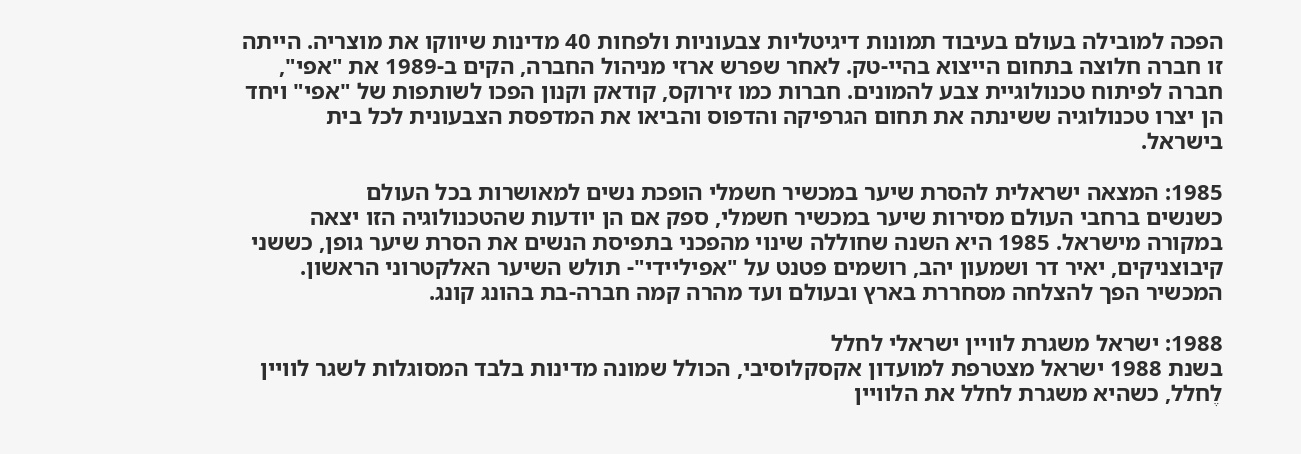הפכה למובילה בעולם בעיבוד תמונות דיגיטליות צבעוניות ולפחות 40 מדינות שיווקו את מוצריה. הייתה זו חברה חלוצה בתחום הייצוא בהיי-טק. לאחר שפרש ארזי מניהול החברה, הקים ב-1989 את "אפי", חברה לפיתוח טכנולוגיית צבע להמונים. חברות כמו זירוקס, קודאק וקנון הפכו לשותפות של "אפי" ויחד הן יצרו טכנולוגיה ששינתה את תחום הגרפיקה והדפוס והביאו את המדפסת הצבעונית לכל בית בישראל.

1985: המצאה ישראלית להסרת שיער במכשיר חשמלי הופכת נשים למאושרות בכל העולם
כשנשים ברחבי העולם מסירות שיער במכשיר חשמלי, ספק אם הן יודעות שהטכנולוגיה הזו יצאה במקורה מישראל. 1985 היא השנה שחוללה שינוי מהפכני בתפיסת הנשים את הסרת שיער גופן, כששני קיבוצניקים, יאיר דר ושמעון יהב, רושמים פטנט על "אפיליידי"- תולש השיער האלקטרוני הראשון. המכשיר הפך להצלחה מסחררת בארץ ובעולם ועד מהרה קמה חברה-בת בהונג קונג.

1988: ישראל משגרת לוויין ישראלי לחלל
בשנת 1988 ישראל מצטרפת למועדון אקסקלוסיבי, הכולל שמונה מדינות בלבד המסוגלות לשגר לוויין לֶחלל, כשהיא משגרת לחלל את הלוויין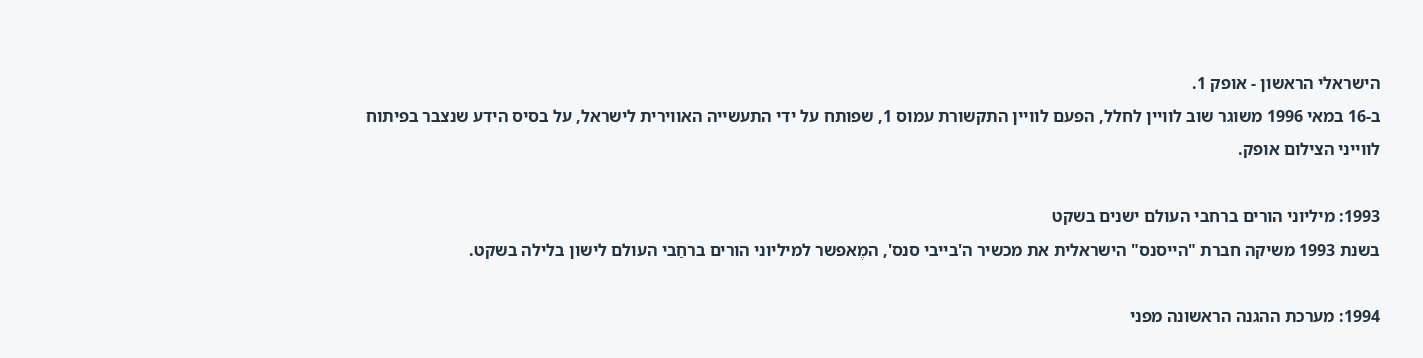הישראלי הראשון - אופק 1.
ב-16 במאי 1996 משוגר שוב לוויין לחלל, הפעם לוויין התקשורת עמוס 1, שפותח על ידי התעשייה האווירית לישראל, על בסיס הידע שנצבר בפיתוח לווייני הצילום אופק.

1993: מיליוני הורים ברחבי העולם ישנים בשקט
בשנת 1993 משיקה חברת "הייסנס" הישראלית את מכשיר ה'בייבי סנס', המֶאפשר למיליוני הורים ברחַבי העולם לישון בלילה בשקט.

1994: מערכת ההגנה הראשונה מפני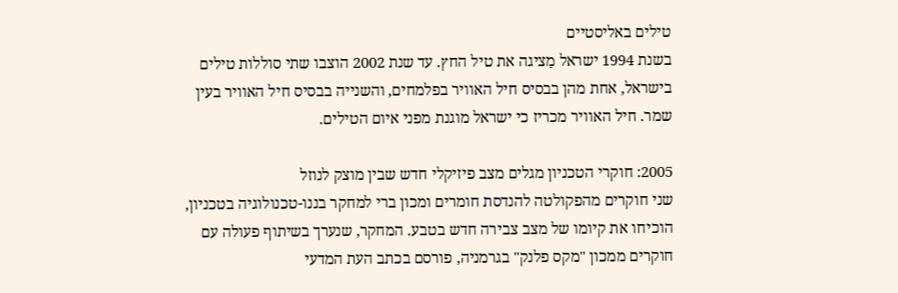טילים באליסטיים
בשנת 1994 ישראל מַציגה את טיל החץ. עד שנת 2002 הוצבו שתי סוללות טילים בישראל, אחת מהן בבסיס חיל האוויר בפלמחים, והשנייה בבסיס חיל האוויר בעין שמר. חיל האוויר מכריז כי ישראל מוגנת מפני איום הטילים.

2005: חוקרי הטכניון מגלים מצב פיזיקלי חדש שבין מוצק לנוזל
שני חוקרים מהפקולטה להנדסת חומרים ומכון ברי למחקר בננו-טכנולוגיה בטכניון, הוכיחו את קיומו של מצב צבירה חדש בטבע. המחקר, שנערך בשיתוף פעולה עם חוקרים ממכון "מקס פלנק" בגרמניה, פורסם בכתב העת המדעי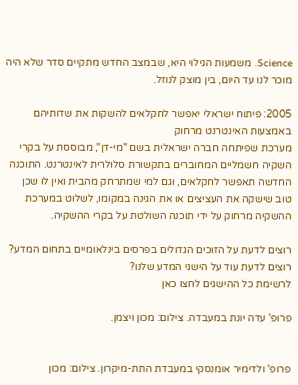Science. משמעות הגילוי היא, שבמצב החדש מתקיים סדר שלא היה מוכר לנו עד היום, בין מוצק לנוזל.

2005: פיתוח ישראלי יאפשר לחקלאים להשקות את שדותיהם באמצעות האינטרנט מרחוק
מערכת שפיתחה חברה ישראלית בשם "מי-דן", מבוססת על בקרי השקיה חשמליים המחוברים בתקשורת סלולרית לאינטרנט. התוכנה החדשה תאפשר לחקלאים, וגם למי שמתרחק מהבית ואין לו שכן טוב שישקה את העציצים או את הגינה במקומו, לשלוט במערכת ההשקיה מרחוק על ידי תוכנה השולטת על בקרי ההשקיה.

רוצים לדעת על הזוכים הגדולים בפרסים בינלאומיים בתחום המדע?
רוצים לדעת עוד על הישגי המדע שלנו?
לרשימת כל ההישגים לחצו כאן

פרופ' עדה יונת במעבדה. צילום: מכון ויצמן.


פרופ' ולדימיר אומנסקי במעבדת התת-מיקרון. צילום: מכון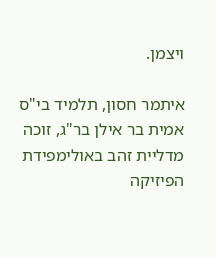ויצמן.

איתמר חסון, תלמיד בי"ס אמית בר אילן בר"ג, זוכה מדליית זהב באולימפידת הפיזיקה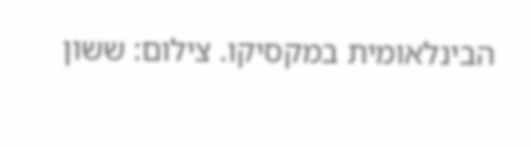הבינלאומית במקסיקו. צילום: ששון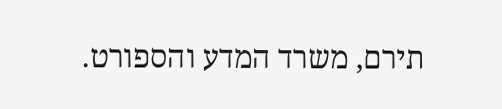תירם, משרד המדע והספורט.